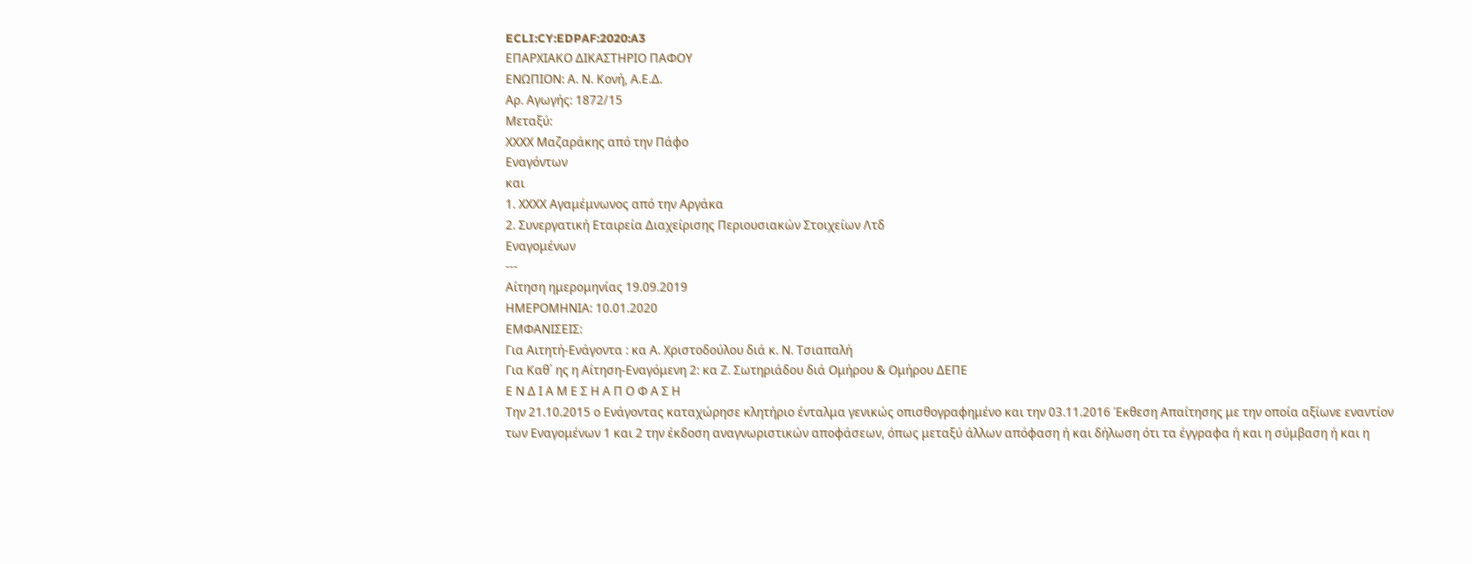ECLI:CY:EDPAF:2020:A3
ΕΠΑΡΧΙΑΚΟ ΔΙΚΑΣΤΗΡΙΟ ΠΑΦΟΥ
ΕΝΩΠΙΟΝ: Α. Ν. Κονή, Α.Ε.Δ.
Αρ. Αγωγής: 1872/15
Μεταξύ:
ΧΧΧΧ Μαζαράκης από την Πάφο
Εναγόντων
και
1. ΧΧΧΧ Αγαμέμνωνος από την Αργάκα
2. Συνεργατική Εταιρεία Διαχείρισης Περιουσιακών Στοιχείων Λτδ
Εναγομένων
---
Αίτηση ημερομηνίας 19.09.2019
ΗΜΕΡΟΜΗΝΙΑ: 10.01.2020
ΕΜΦΑΝΙΣΕΙΣ:
Για Αιτητή-Ενάγοντα : κα Α. Χριστοδούλου διά κ. Ν. Τσιαπαλή
Για Καθ΄ ης η Αίτηση-Εναγόμενη 2: κα Ζ. Σωτηριάδου διά Ομήρου & Ομήρου ΔΕΠΕ
Ε Ν Δ Ι Α Μ Ε Σ Η Α Π Ο Φ Α Σ Η
Την 21.10.2015 ο Ενάγοντας καταχώρησε κλητήριο ένταλμα γενικώς οπισθογραφημένο και την 03.11.2016 Έκθεση Απαίτησης με την οποία αξίωνε εναντίον των Εναγομένων 1 και 2 την έκδοση αναγνωριστικών αποφάσεων, όπως μεταξύ άλλων απόφαση ή και δήλωση ότι τα έγγραφα ή και η σύμβαση ή και η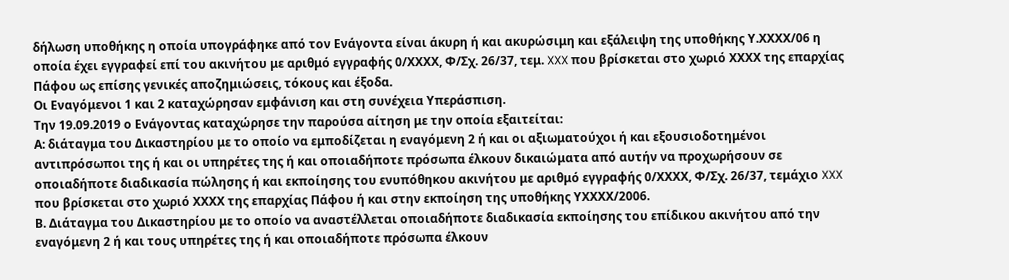δήλωση υποθήκης η οποία υπογράφηκε από τον Ενάγοντα είναι άκυρη ή και ακυρώσιμη και εξάλειψη της υποθήκης Υ.ΧΧΧΧ/06 η οποία έχει εγγραφεί επί του ακινήτου με αριθμό εγγραφής 0/ΧΧΧΧ, Φ/Σχ. 26/37, τεμ. XXX που βρίσκεται στο χωριό ΧΧΧΧ της επαρχίας Πάφου ως επίσης γενικές αποζημιώσεις, τόκους και έξοδα.
Οι Εναγόμενοι 1 και 2 καταχώρησαν εμφάνιση και στη συνέχεια Υπεράσπιση.
Την 19.09.2019 ο Ενάγοντας καταχώρησε την παρούσα αίτηση με την οποία εξαιτείται:
Α: διάταγμα του Δικαστηρίου με το οποίο να εμποδίζεται η εναγόμενη 2 ή και οι αξιωματούχοι ή και εξουσιοδοτημένοι αντιπρόσωποι της ή και οι υπηρέτες της ή και οποιαδήποτε πρόσωπα έλκουν δικαιώματα από αυτήν να προχωρήσουν σε οποιαδήποτε διαδικασία πώλησης ή και εκποίησης του ενυπόθηκου ακινήτου με αριθμό εγγραφής 0/ΧΧΧΧ, Φ/Σχ. 26/37, τεμάχιο XXX που βρίσκεται στο χωριό ΧΧΧΧ της επαρχίας Πάφου ή και στην εκποίηση της υποθήκης ΥΧΧΧΧ/2006.
Β. Διάταγμα του Δικαστηρίου με το οποίο να αναστέλλεται οποιαδήποτε διαδικασία εκποίησης του επίδικου ακινήτου από την εναγόμενη 2 ή και τους υπηρέτες της ή και οποιαδήποτε πρόσωπα έλκουν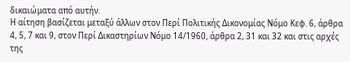δικαιώματα από αυτήν.
Η αίτηση βασίζεται μεταξύ άλλων στον Περί Πολιτικής Δικονομίας Νόμο Κεφ. 6, άρθρα 4, 5, 7 και 9, στον Περί Δικαστηρίων Νόμο 14/1960, άρθρα 2, 31 και 32 και στις αρχές της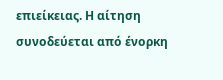επιείκειας. Η αίτηση συνοδεύεται από ένορκη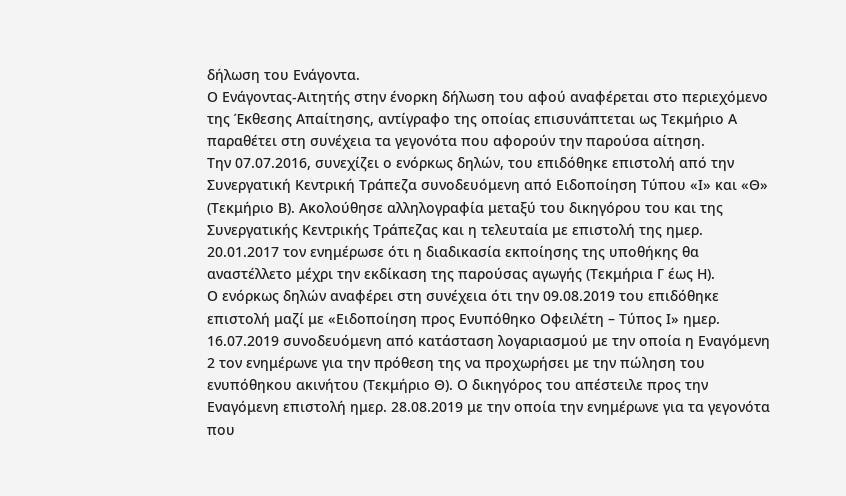δήλωση του Ενάγοντα.
Ο Ενάγοντας-Αιτητής στην ένορκη δήλωση του αφού αναφέρεται στο περιεχόμενο της Έκθεσης Απαίτησης, αντίγραφο της οποίας επισυνάπτεται ως Τεκμήριο Α παραθέτει στη συνέχεια τα γεγονότα που αφορούν την παρούσα αίτηση.
Την 07.07.2016, συνεχίζει ο ενόρκως δηλών, του επιδόθηκε επιστολή από την Συνεργατική Κεντρική Τράπεζα συνοδευόμενη από Ειδοποίηση Τύπου «Ι» και «Θ» (Τεκμήριο Β). Ακολούθησε αλληλογραφία μεταξύ του δικηγόρου του και της Συνεργατικής Κεντρικής Τράπεζας και η τελευταία με επιστολή της ημερ. 20.01.2017 τον ενημέρωσε ότι η διαδικασία εκποίησης της υποθήκης θα αναστέλλετο μέχρι την εκδίκαση της παρούσας αγωγής (Τεκμήρια Γ έως Η).
Ο ενόρκως δηλών αναφέρει στη συνέχεια ότι την 09.08.2019 του επιδόθηκε επιστολή μαζί με «Ειδοποίηση προς Ενυπόθηκο Οφειλέτη – Τύπος Ι» ημερ. 16.07.2019 συνοδευόμενη από κατάσταση λογαριασμού με την οποία η Εναγόμενη 2 τον ενημέρωνε για την πρόθεση της να προχωρήσει με την πώληση του ενυπόθηκου ακινήτου (Τεκμήριο Θ). Ο δικηγόρος του απέστειλε προς την Εναγόμενη επιστολή ημερ. 28.08.2019 με την οποία την ενημέρωνε για τα γεγονότα που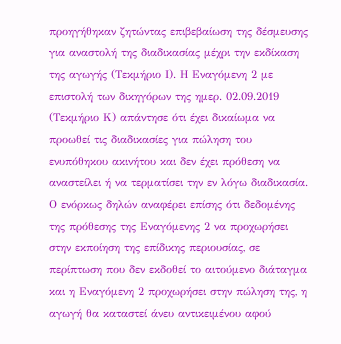προηγήθηκαν ζητώντας επιβεβαίωση της δέσμευσης για αναστολή της διαδικασίας μέχρι την εκδίκαση της αγωγής (Τεκμήριο Ι). Η Εναγόμενη 2 με επιστολή των δικηγόρων της ημερ. 02.09.2019 (Τεκμήριο Κ) απάντησε ότι έχει δικαίωμα να προωθεί τις διαδικασίες για πώληση του ενυπόθηκου ακινήτου και δεν έχει πρόθεση να αναστείλει ή να τερματίσει την εν λόγω διαδικασία.
Ο ενόρκως δηλών αναφέρει επίσης ότι δεδομένης της πρόθεσης της Εναγόμενης 2 να προχωρήσει στην εκποίηση της επίδικης περιουσίας, σε περίπτωση που δεν εκδοθεί το αιτούμενο διάταγμα και η Εναγόμενη 2 προχωρήσει στην πώληση της, η αγωγή θα καταστεί άνευ αντικειμένου αφού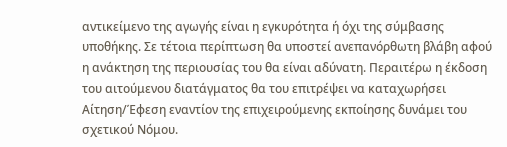αντικείμενο της αγωγής είναι η εγκυρότητα ή όχι της σύμβασης υποθήκης. Σε τέτοια περίπτωση θα υποστεί ανεπανόρθωτη βλάβη αφού η ανάκτηση της περιουσίας του θα είναι αδύνατη. Περαιτέρω η έκδοση του αιτούμενου διατάγματος θα του επιτρέψει να καταχωρήσει Αίτηση/Έφεση εναντίον της επιχειρούμενης εκποίησης δυνάμει του σχετικού Νόμου.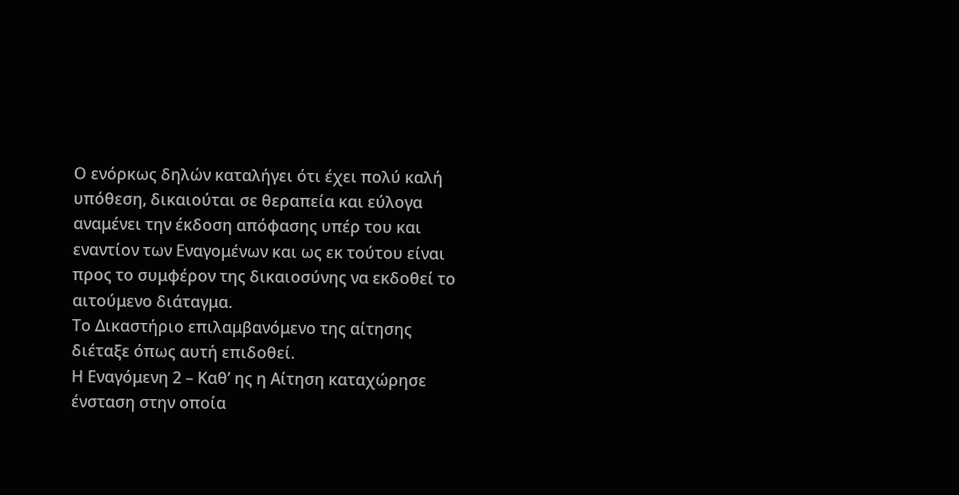Ο ενόρκως δηλών καταλήγει ότι έχει πολύ καλή υπόθεση, δικαιούται σε θεραπεία και εύλογα αναμένει την έκδοση απόφασης υπέρ του και εναντίον των Εναγομένων και ως εκ τούτου είναι προς το συμφέρον της δικαιοσύνης να εκδοθεί το αιτούμενο διάταγμα.
Το Δικαστήριο επιλαμβανόμενο της αίτησης διέταξε όπως αυτή επιδοθεί.
Η Εναγόμενη 2 – Καθ’ ης η Αίτηση καταχώρησε ένσταση στην οποία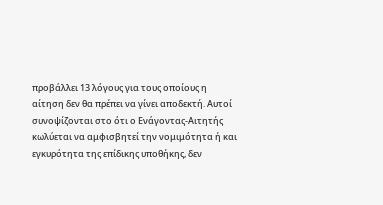προβάλλει 13 λόγους για τους οποίους η αίτηση δεν θα πρέπει να γίνει αποδεκτή. Αυτοί συνοψίζονται στο ότι ο Ενάγοντας-Αιτητής κωλύεται να αμφισβητεί την νομιμότητα ή και εγκυρότητα της επίδικης υποθήκης, δεν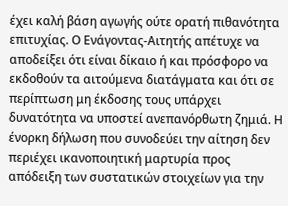έχει καλή βάση αγωγής ούτε ορατή πιθανότητα επιτυχίας. Ο Ενάγοντας-Αιτητής απέτυχε να αποδείξει ότι είναι δίκαιο ή και πρόσφορο να εκδοθούν τα αιτούμενα διατάγματα και ότι σε περίπτωση μη έκδοσης τους υπάρχει δυνατότητα να υποστεί ανεπανόρθωτη ζημιά. Η ένορκη δήλωση που συνοδεύει την αίτηση δεν περιέχει ικανοποιητική μαρτυρία προς απόδειξη των συστατικών στοιχείων για την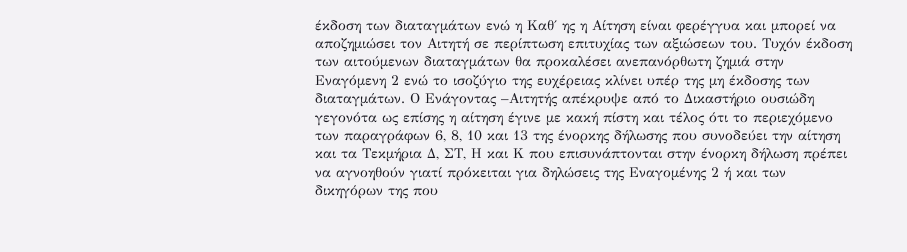έκδοση των διαταγμάτων ενώ η Καθ΄ ης η Αίτηση είναι φερέγγυα και μπορεί να αποζημιώσει τον Αιτητή σε περίπτωση επιτυχίας των αξιώσεων του. Τυχόν έκδοση των αιτούμενων διαταγμάτων θα προκαλέσει ανεπανόρθωτη ζημιά στην Εναγόμενη 2 ενώ το ισοζύγιο της ευχέρειας κλίνει υπέρ της μη έκδοσης των διαταγμάτων. Ο Ενάγοντας –Αιτητής απέκρυψε από το Δικαστήριο ουσιώδη γεγονότα ως επίσης η αίτηση έγινε με κακή πίστη και τέλος ότι το περιεχόμενο των παραγράφων 6, 8, 10 και 13 της ένορκης δήλωσης που συνοδεύει την αίτηση και τα Τεκμήρια Δ, ΣΤ, Η και Κ που επισυνάπτονται στην ένορκη δήλωση πρέπει να αγνοηθούν γιατί πρόκειται για δηλώσεις της Εναγομένης 2 ή και των δικηγόρων της που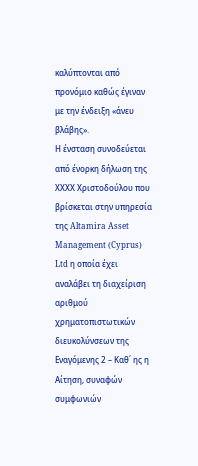καλύπτονται από προνόμιο καθώς έγιναν με την ένδειξη «άνευ βλάβης».
Η ένσταση συνοδεύεται από ένορκη δήλωση της ΧΧΧΧ Χριστοδούλου που βρίσκεται στην υπηρεσία της Altamira Asset Management (Cyprus) Ltd η οποία έχει αναλάβει τη διαχείριση αριθμού χρηματοπιστωτικών διευκολύνσεων της Εναγόμενης 2 – Καθ΄ ης η Αίτηση, συναφών συμφωνιών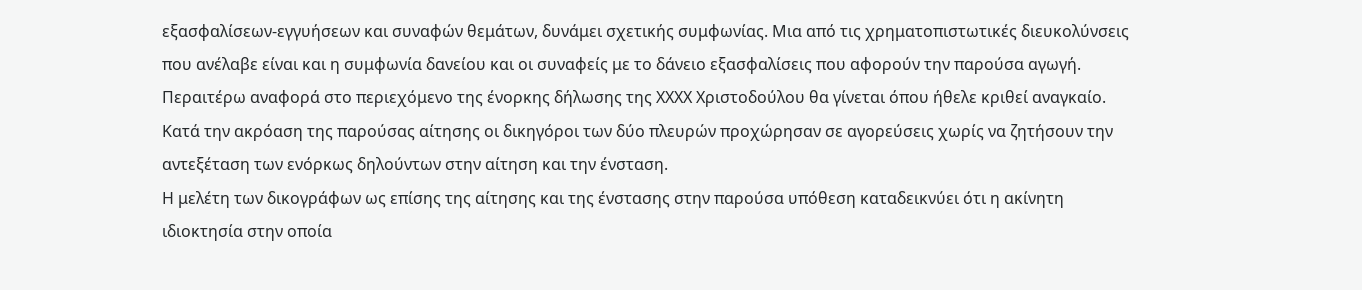εξασφαλίσεων-εγγυήσεων και συναφών θεμάτων, δυνάμει σχετικής συμφωνίας. Μια από τις χρηματοπιστωτικές διευκολύνσεις που ανέλαβε είναι και η συμφωνία δανείου και οι συναφείς με το δάνειο εξασφαλίσεις που αφορούν την παρούσα αγωγή.
Περαιτέρω αναφορά στο περιεχόμενο της ένορκης δήλωσης της ΧΧΧΧ Χριστοδούλου θα γίνεται όπου ήθελε κριθεί αναγκαίο.
Κατά την ακρόαση της παρούσας αίτησης οι δικηγόροι των δύο πλευρών προχώρησαν σε αγορεύσεις χωρίς να ζητήσουν την αντεξέταση των ενόρκως δηλούντων στην αίτηση και την ένσταση.
Η μελέτη των δικογράφων ως επίσης της αίτησης και της ένστασης στην παρούσα υπόθεση καταδεικνύει ότι η ακίνητη ιδιοκτησία στην οποία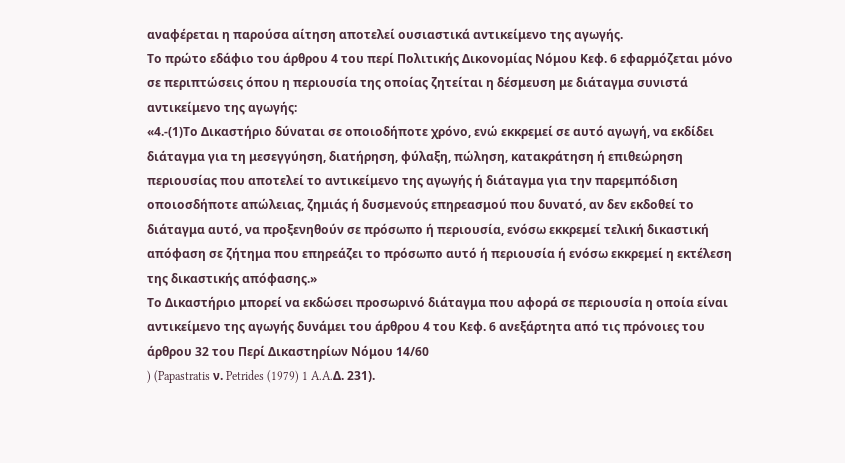αναφέρεται η παρούσα αίτηση αποτελεί ουσιαστικά αντικείμενο της αγωγής.
Το πρώτο εδάφιο του άρθρου 4 του περί Πολιτικής Δικονομίας Νόμου Κεφ. 6 εφαρμόζεται μόνο σε περιπτώσεις όπου η περιουσία της οποίας ζητείται η δέσμευση με διάταγμα συνιστά αντικείμενο της αγωγής:
«4.-(1)Το Δικαστήριο δύναται σε οποιοδήποτε χρόνο, ενώ εκκρεμεί σε αυτό αγωγή, να εκδίδει διάταγμα για τη μεσεγγύηση, διατήρηση, φύλαξη, πώληση, κατακράτηση ή επιθεώρηση περιουσίας που αποτελεί το αντικείμενο της αγωγής ή διάταγμα για την παρεμπόδιση οποιοσδήποτε απώλειας, ζημιάς ή δυσμενούς επηρεασμού που δυνατό, αν δεν εκδοθεί το διάταγμα αυτό, να προξενηθούν σε πρόσωπο ή περιουσία, ενόσω εκκρεμεί τελική δικαστική απόφαση σε ζήτημα που επηρεάζει το πρόσωπο αυτό ή περιουσία ή ενόσω εκκρεμεί η εκτέλεση της δικαστικής απόφασης.»
Το Δικαστήριο μπορεί να εκδώσει προσωρινό διάταγμα που αφορά σε περιουσία η οποία είναι αντικείμενο της αγωγής δυνάμει του άρθρου 4 του Κεφ. 6 ανεξάρτητα από τις πρόνοιες του άρθρου 32 του Περί Δικαστηρίων Νόμου 14/60
) (Papastratis ν. Petrides (1979) 1 A.A.Δ. 231).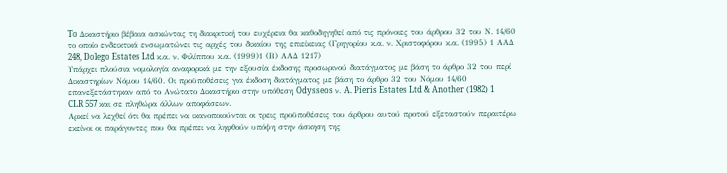To Δικαστήριο βέβαια ασκώντας τη διακριτική του ευχέρεια θα καθοδηγηθεί από τις πρόνοιες του άρθρου 32 του Ν. 14/60 το οποίο ενδεικτικά ενσωματώνει τις αρχές του δικαίου της επιείκειας (Γρηγορίου κ.α. ν. Χριστοφόρου κ.α. (1995) 1 ΑΑΔ 248, Dolego Estates Ltd κ.α. ν. Φιλίππου κ.α. (1999)1 (Β) ΑΑΔ 1217)
Υπάρχει πλούσια νομολογία αναφορικά με την εξουσία έκδοσης προσωρινού διατάγματος με βάση το άρθρο 32 του περί Δικαστηρίων Νόμου 14/60. Οι προϋποθέσεις για έκδοση διατάγματος με βάση το άρθρο 32 του Νόμου 14/60 επανεξετάστηκαν από το Ανώτατο Δικαστήριο στην υπόθεση Odysseos ν. A. Pieris Estates Ltd & Another (1982) 1 CLR 557 και σε πληθώρα άλλων αποφάσεων.
Αρκεί να λεχθεί ότι θα πρέπει να ικανοποιούνται οι τρεις προϋποθέσεις του άρθρου αυτού προτού εξεταστούν περαιτέρω εκείνοι οι παράγοντες που θα πρέπει να ληφθούν υπόψη στην άσκηση της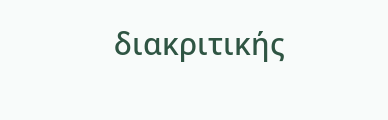διακριτικής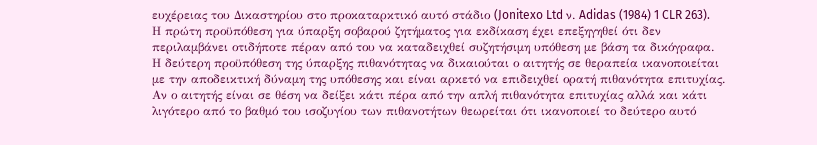ευχέρειας του Δικαστηρίου στο προκαταρκτικό αυτό στάδιο (Jonitexo Ltd ν. Adidas (1984) 1 CLR 263).
Η πρώτη προϋπόθεση για ύπαρξη σοβαρού ζητήματος για εκδίκαση έχει επεξηγηθεί ότι δεν περιλαμβάνει οτιδήποτε πέραν από του να καταδειχθεί συζητήσιμη υπόθεση με βάση τα δικόγραφα.
Η δεύτερη προϋπόθεση της ύπαρξης πιθανότητας να δικαιούται ο αιτητής σε θεραπεία ικανοποιείται με την αποδεικτική δύναμη της υπόθεσης και είναι αρκετό να επιδειχθεί ορατή πιθανότητα επιτυχίας. Αν ο αιτητής είναι σε θέση να δείξει κάτι πέρα από την απλή πιθανότητα επιτυχίας αλλά και κάτι λιγότερο από το βαθμό του ισοζυγίου των πιθανοτήτων θεωρείται ότι ικανοποιεί το δεύτερο αυτό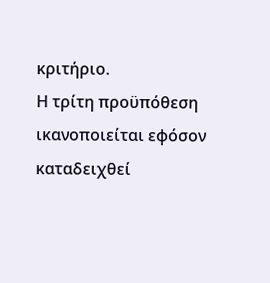κριτήριο.
Η τρίτη προϋπόθεση ικανοποιείται εφόσον καταδειχθεί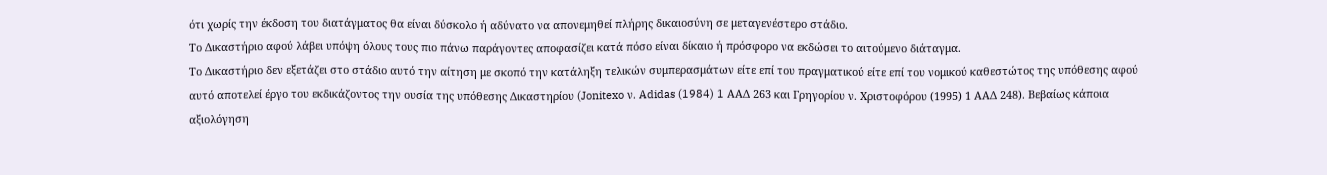ότι χωρίς την έκδοση του διατάγματος θα είναι δύσκολο ή αδύνατο να απονεμηθεί πλήρης δικαιοσύνη σε μεταγενέστερο στάδιο.
Το Δικαστήριο αφού λάβει υπόψη όλους τους πιο πάνω παράγοντες αποφασίζει κατά πόσο είναι δίκαιο ή πρόσφορο να εκδώσει το αιτούμενο διάταγμα.
Το Δικαστήριο δεν εξετάζει στο στάδιο αυτό την αίτηση με σκοπό την κατάληξη τελικών συμπερασμάτων είτε επί του πραγματικού είτε επί του νομικού καθεστώτος της υπόθεσης αφού αυτό αποτελεί έργο του εκδικάζοντος την ουσία της υπόθεσης Δικαστηρίου (Jonitexo ν. Adidas (1984) 1 ΑΑΔ 263 και Γρηγορίου ν. Χριστοφόρου (1995) 1 ΑΑΔ 248). Βεβαίως κάποια αξιολόγηση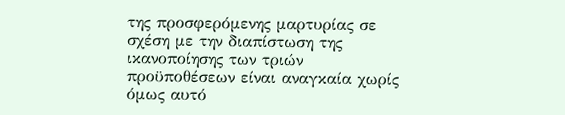της προσφερόμενης μαρτυρίας σε σχέση με την διαπίστωση της ικανοποίησης των τριών προϋποθέσεων είναι αναγκαία χωρίς όμως αυτό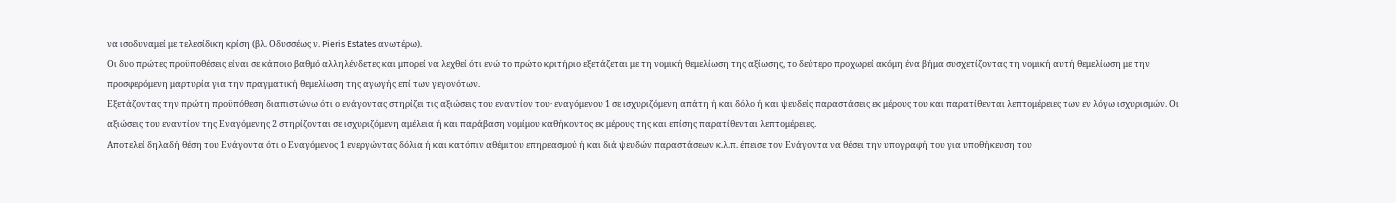να ισοδυναμεί με τελεσίδικη κρίση (βλ. Οδυσσέως ν. Pieris Estates ανωτέρω).
Οι δυο πρώτες προϋποθέσεις είναι σε κάποιο βαθμό αλληλένδετες και μπορεί να λεχθεί ότι ενώ το πρώτο κριτήριο εξετάζεται με τη νομική θεμελίωση της αξίωσης, το δεύτερο προχωρεί ακόμη ένα βήμα συσχετίζοντας τη νομική αυτή θεμελίωση με την προσφερόμενη μαρτυρία για την πραγματική θεμελίωση της αγωγής επί των γεγονότων.
Εξετάζοντας την πρώτη προϋπόθεση διαπιστώνω ότι ο ενάγοντας στηρίζει τις αξιώσεις του εναντίον του· εναγόμενου 1 σε ισχυριζόμενη απάτη ή και δόλο ή και ψευδείς παραστάσεις εκ μέρους του και παρατίθενται λεπτομέρειες των εν λόγω ισχυρισμών. Οι αξιώσεις του εναντίον της Εναγόμενης 2 στηρίζονται σε ισχυριζόμενη αμέλεια ή και παράβαση νομίμου καθήκοντος εκ μέρους της και επίσης παρατίθενται λεπτομέρειες.
Αποτελεί δηλαδή θέση του Ενάγοντα ότι ο Εναγόμενος 1 ενεργώντας δόλια ή και κατόπιν αθέμιτου επηρεασμού ή και διά ψευδών παραστάσεων κ.λ.π. έπεισε τον Ενάγοντα να θέσει την υπογραφή του για υποθήκευση του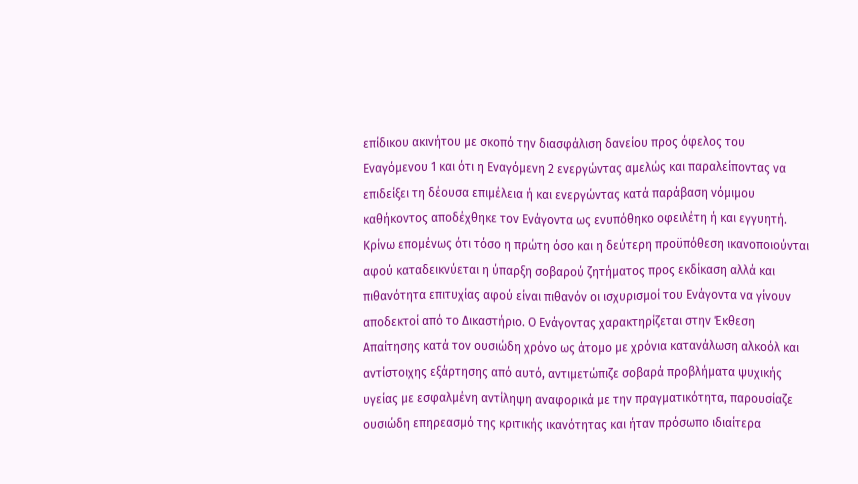επίδικου ακινήτου με σκοπό την διασφάλιση δανείου προς όφελος του Εναγόμενου 1 και ότι η Εναγόμενη 2 ενεργώντας αμελώς και παραλείποντας να επιδείξει τη δέουσα επιμέλεια ή και ενεργώντας κατά παράβαση νόμιμου καθήκοντος αποδέχθηκε τον Ενάγοντα ως ενυπόθηκο οφειλέτη ή και εγγυητή.
Κρίνω επομένως ότι τόσο η πρώτη όσο και η δεύτερη προϋπόθεση ικανοποιούνται αφού καταδεικνύεται η ύπαρξη σοβαρού ζητήματος προς εκδίκαση αλλά και πιθανότητα επιτυχίας αφού είναι πιθανόν οι ισχυρισμοί του Ενάγοντα να γίνουν αποδεκτοί από το Δικαστήριο. Ο Ενάγοντας χαρακτηρίζεται στην Έκθεση Απαίτησης κατά τον ουσιώδη χρόνο ως άτομο με χρόνια κατανάλωση αλκοόλ και αντίστοιχης εξάρτησης από αυτό, αντιμετώπιζε σοβαρά προβλήματα ψυχικής υγείας με εσφαλμένη αντίληψη αναφορικά με την πραγματικότητα, παρουσίαζε ουσιώδη επηρεασμό της κριτικής ικανότητας και ήταν πρόσωπο ιδιαίτερα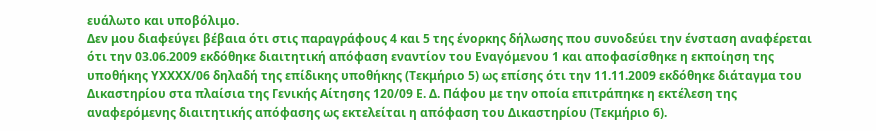ευάλωτο και υποβόλιμο.
Δεν μου διαφεύγει βέβαια ότι στις παραγράφους 4 και 5 της ένορκης δήλωσης που συνοδεύει την ένσταση αναφέρεται ότι την 03.06.2009 εκδόθηκε διαιτητική απόφαση εναντίον του Εναγόμενου 1 και αποφασίσθηκε η εκποίηση της υποθήκης ΥΧΧΧΧ/06 δηλαδή της επίδικης υποθήκης (Τεκμήριο 5) ως επίσης ότι την 11.11.2009 εκδόθηκε διάταγμα του Δικαστηρίου στα πλαίσια της Γενικής Αίτησης 120/09 Ε. Δ. Πάφου με την οποία επιτράπηκε η εκτέλεση της αναφερόμενης διαιτητικής απόφασης ως εκτελείται η απόφαση του Δικαστηρίου (Τεκμήριο 6).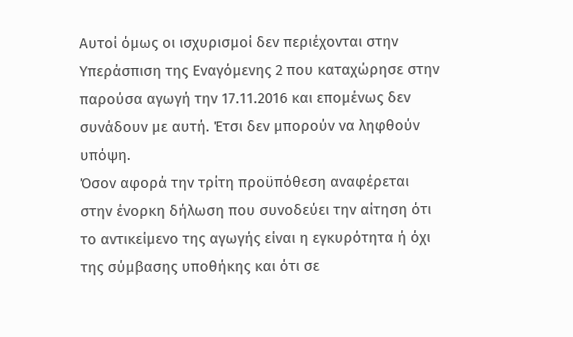Αυτοί όμως οι ισχυρισμοί δεν περιέχονται στην Υπεράσπιση της Εναγόμενης 2 που καταχώρησε στην παρούσα αγωγή την 17.11.2016 και επομένως δεν συνάδουν με αυτή. Έτσι δεν μπορούν να ληφθούν υπόψη.
Όσον αφορά την τρίτη προϋπόθεση αναφέρεται στην ένορκη δήλωση που συνοδεύει την αίτηση ότι το αντικείμενο της αγωγής είναι η εγκυρότητα ή όχι της σύμβασης υποθήκης και ότι σε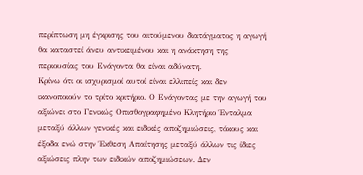περίπτωση μη έγκρισης του αιτούμενου διατάγματος η αγωγή θα καταστεί άνευ αντικειμένου και η ανάκτηση της περιουσίας του Ενάγοντα θα είναι αδύνατη.
Κρίνω ότι οι ισχυρισμοί αυτοί είναι ελλιπείς και δεν ικανοποιούν το τρίτο κριτήριο. Ο Ενάγοντας με την αγωγή του αξιώνει στο Γενικώς Οπισθογραφημένο Κλητήριο Ένταλμα μεταξύ άλλων γενικές και ειδικές αποζημιώσεις, τόκους και έξοδα ενώ στην Έκθεση Απαίτησης μεταξύ άλλων τις ίδιες αξιώσεις πλην των ειδικών αποζημιώσεων. Δεν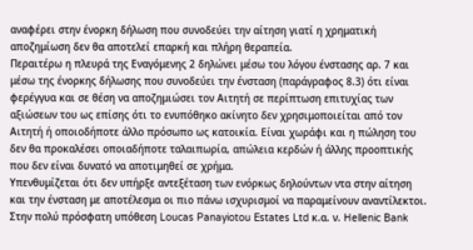αναφέρει στην ένορκη δήλωση που συνοδεύει την αίτηση γιατί η χρηματική αποζημίωση δεν θα αποτελεί επαρκή και πλήρη θεραπεία.
Περαιτέρω η πλευρά της Εναγόμενης 2 δηλώνει μέσω του λόγου ένστασης αρ. 7 και μέσω της ένορκης δήλωσης που συνοδεύει την ένσταση (παράγραφος 8.3) ότι είναι φερέγγυα και σε θέση να αποζημιώσει τον Αιτητή σε περίπτωση επιτυχίας των αξιώσεων του ως επίσης ότι το ενυπόθηκο ακίνητο δεν χρησιμοποιείται από τον Αιτητή ή οποιοδήποτε άλλο πρόσωπο ως κατοικία. Είναι χωράφι και η πώληση του δεν θα προκαλέσει οποιαδήποτε ταλαιπωρία, απώλεια κερδών ή άλλης προοπτικής που δεν είναι δυνατό να αποτιμηθεί σε χρήμα.
Υπενθυμίζεται ότι δεν υπήρξε αντεξέταση των ενόρκως δηλούντων ντα στην αίτηση και την ένσταση με αποτέλεσμα οι πιο πάνω ισχυρισμοί να παραμείνουν αναντίλεκτοι.
Στην πολύ πρόσφατη υπόθεση Loucas Panayiotou Estates Ltd κ.α. ν. Hellenic Bank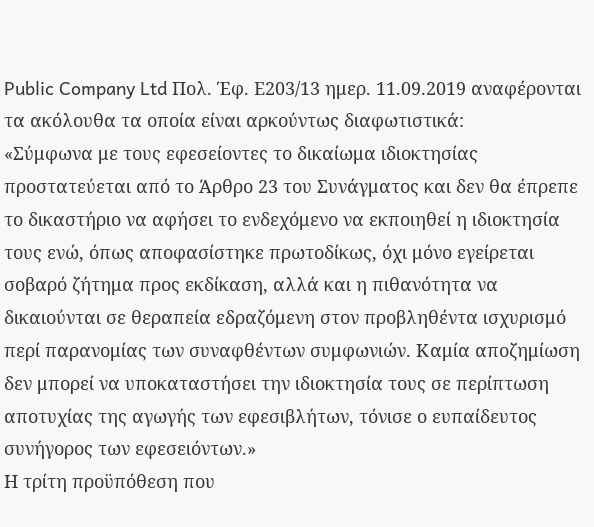Public Company Ltd Πολ. Έφ. Ε203/13 ημερ. 11.09.2019 αναφέρονται τα ακόλουθα τα οποία είναι αρκούντως διαφωτιστικά:
«Σύμφωνα με τους εφεσείοντες το δικαίωμα ιδιοκτησίας προστατεύεται από το Άρθρο 23 του Συνάγματος και δεν θα έπρεπε το δικαστήριο να αφήσει το ενδεχόμενο να εκποιηθεί η ιδιοκτησία τους ενώ, όπως αποφασίστηκε πρωτοδίκως, όχι μόνο εγείρεται σοβαρό ζήτημα προς εκδίκαση, αλλά και η πιθανότητα να δικαιούνται σε θεραπεία εδραζόμενη στον προβληθέντα ισχυρισμό περί παρανομίας των συναφθέντων συμφωνιών. Καμία αποζημίωση δεν μπορεί να υποκαταστήσει την ιδιοκτησία τους σε περίπτωση αποτυχίας της αγωγής των εφεσιβλήτων, τόνισε ο ευπαίδευτος συνήγορος των εφεσειόντων.»
Η τρίτη προϋπόθεση που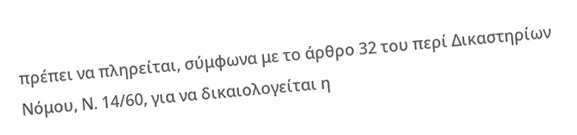πρέπει να πληρείται, σύμφωνα με το άρθρο 32 του περί Δικαστηρίων Νόμου, Ν. 14/60, για να δικαιολογείται η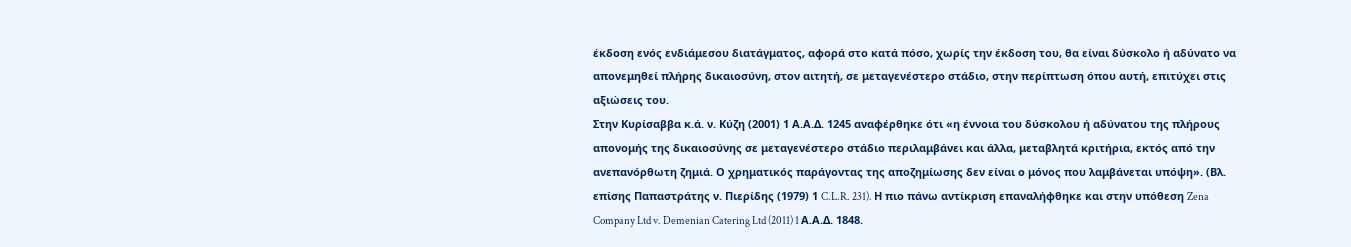έκδοση ενός ενδιάμεσου διατάγματος, αφορά στο κατά πόσο, χωρίς την έκδοση του, θα είναι δύσκολο ή αδύνατο να απονεμηθεί πλήρης δικαιοσύνη, στον αιτητή, σε μεταγενέστερο στάδιο, στην περίπτωση όπου αυτή, επιτύχει στις αξιώσεις του.
Στην Κυρίσαββα κ.ά. ν. Κύζη (2001) 1 Α.Α.Δ. 1245 αναφέρθηκε ότι «η έννοια του δύσκολου ή αδύνατου της πλήρους απονομής της δικαιοσύνης σε μεταγενέστερο στάδιο περιλαμβάνει και άλλα, μεταβλητά κριτήρια, εκτός από την ανεπανόρθωτη ζημιά. Ο χρηματικός παράγοντας της αποζημίωσης δεν είναι ο μόνος που λαμβάνεται υπόψη». (Βλ. επίσης Παπαστράτης ν. Πιερίδης (1979) 1 C.L.R. 231). Η πιο πάνω αντίκριση επαναλήφθηκε και στην υπόθεση Zena Company Ltd v. Demenian Catering Ltd (2011) 1 Α.Α.Δ. 1848.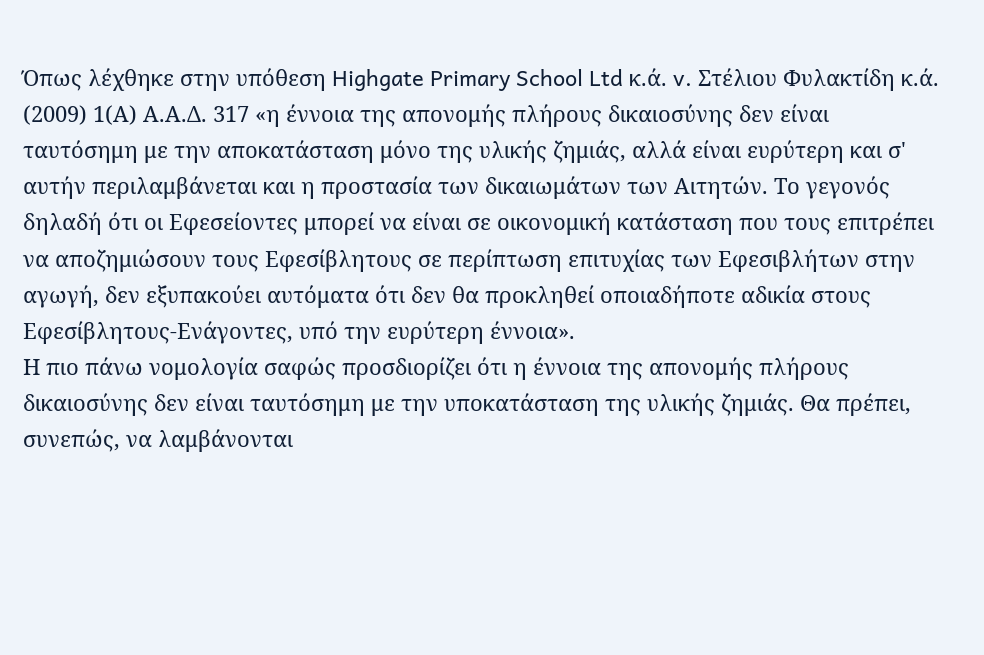Όπως λέχθηκε στην υπόθεση Highgate Primary School Ltd κ.ά. v. Στέλιου Φυλακτίδη κ.ά. (2009) 1(Α) Α.Α.Δ. 317 «η έννοια της απονομής πλήρους δικαιοσύνης δεν είναι ταυτόσημη με την αποκατάσταση μόνο της υλικής ζημιάς, αλλά είναι ευρύτερη και σ' αυτήν περιλαμβάνεται και η προστασία των δικαιωμάτων των Αιτητών. Το γεγονός δηλαδή ότι οι Εφεσείοντες μπορεί να είναι σε οικονομική κατάσταση που τους επιτρέπει να αποζημιώσουν τους Εφεσίβλητους σε περίπτωση επιτυχίας των Εφεσιβλήτων στην αγωγή, δεν εξυπακούει αυτόματα ότι δεν θα προκληθεί οποιαδήποτε αδικία στους Εφεσίβλητους-Ενάγοντες, υπό την ευρύτερη έννοια».
Η πιο πάνω νομολογία σαφώς προσδιορίζει ότι η έννοια της απονομής πλήρους δικαιοσύνης δεν είναι ταυτόσημη με την υποκατάσταση της υλικής ζημιάς. Θα πρέπει, συνεπώς, να λαμβάνονται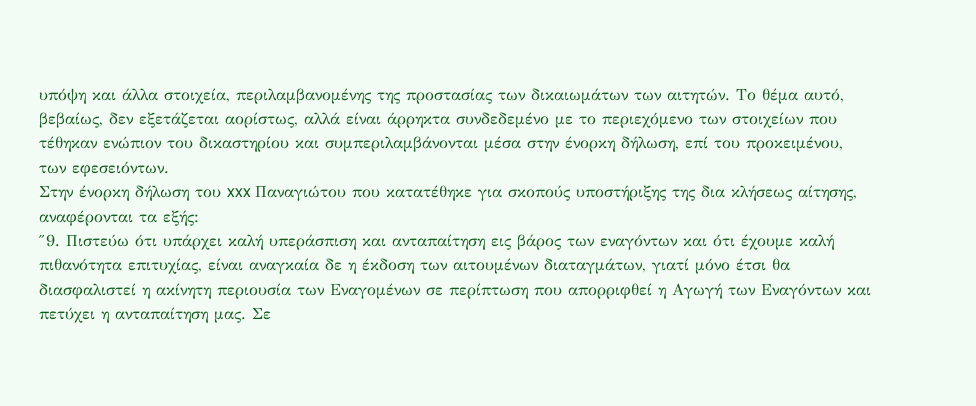υπόψη και άλλα στοιχεία, περιλαμβανομένης της προστασίας των δικαιωμάτων των αιτητών. Το θέμα αυτό, βεβαίως, δεν εξετάζεται αορίστως, αλλά είναι άρρηκτα συνδεδεμένο με το περιεχόμενο των στοιχείων που τέθηκαν ενώπιον του δικαστηρίου και συμπεριλαμβάνονται μέσα στην ένορκη δήλωση, επί του προκειμένου, των εφεσειόντων.
Στην ένορκη δήλωση του xxx Παναγιώτου που κατατέθηκε για σκοπούς υποστήριξης της δια κλήσεως αίτησης, αναφέρονται τα εξής:
″9. Πιστεύω ότι υπάρχει καλή υπεράσπιση και ανταπαίτηση εις βάρος των εναγόντων και ότι έχουμε καλή πιθανότητα επιτυχίας, είναι αναγκαία δε η έκδοση των αιτουμένων διαταγμάτων, γιατί μόνο έτσι θα διασφαλιστεί η ακίνητη περιουσία των Εναγομένων σε περίπτωση που απορριφθεί η Αγωγή των Εναγόντων και πετύχει η ανταπαίτηση μας. Σε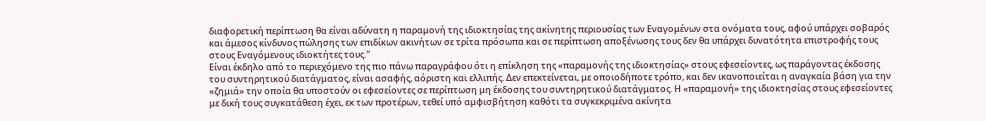διαφορετική περίπτωση θα είναι αδύνατη η παραμονή της ιδιοκτησίας της ακίνητης περιουσίας των Εναγομένων στα ονόματα τους, αφού υπάρχει σοβαρός και άμεσος κίνδυνος πώλησης των επιδίκων ακινήτων σε τρίτα πρόσωπα και σε περίπτωση αποξένωσης τους δεν θα υπάρχει δυνατότητα επιστροφής τους στους Εναγόμενους ιδιοκτήτες τους.″
Είναι έκδηλο από το περιεχόμενο της πιο πάνω παραγράφου ότι η επίκληση της «παραμονής της ιδιοκτησίας» στους εφεσείοντες, ως παράγοντας έκδοσης του συντηρητικού διατάγματος, είναι ασαφής, αόριστη και ελλιπής. Δεν επεκτείνεται, με οποιοδήποτε τρόπο, και δεν ικανοποιείται η αναγκαία βάση για την «ζημιά» την οποία θα υποστούν οι εφεσείοντες σε περίπτωση μη έκδοσης του συντηρητικού διατάγματος. Η «παραμονή» της ιδιοκτησίας στους εφεσείοντες με δική τους συγκατάθεση έχει, εκ των προτέρων, τεθεί υπό αμφισβήτηση καθότι τα συγκεκριμένα ακίνητα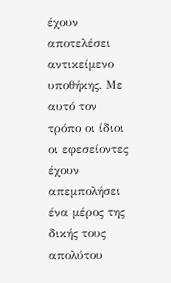έχουν αποτελέσει αντικείμενο υποθήκης. Με αυτό τον τρόπο οι ίδιοι οι εφεσείοντες έχουν απεμπολήσει ένα μέρος της δικής τους απολύτου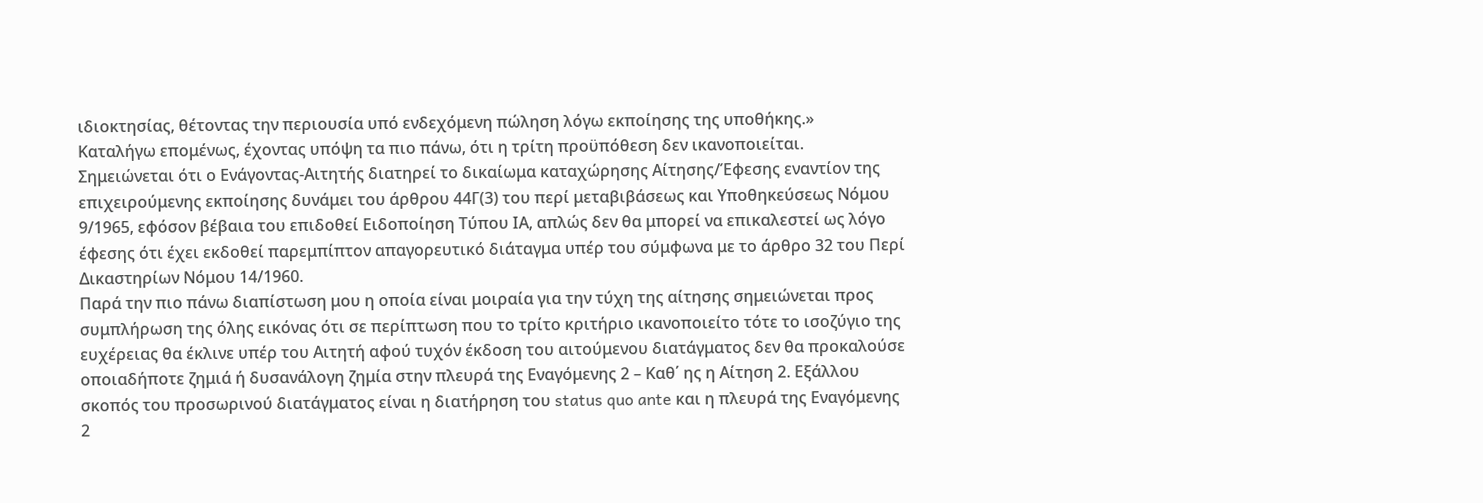ιδιοκτησίας, θέτοντας την περιουσία υπό ενδεχόμενη πώληση λόγω εκποίησης της υποθήκης.»
Καταλήγω επομένως, έχοντας υπόψη τα πιο πάνω, ότι η τρίτη προϋπόθεση δεν ικανοποιείται.
Σημειώνεται ότι ο Ενάγοντας-Αιτητής διατηρεί το δικαίωμα καταχώρησης Αίτησης/Έφεσης εναντίον της επιχειρούμενης εκποίησης δυνάμει του άρθρου 44Γ(3) του περί μεταβιβάσεως και Υποθηκεύσεως Νόμου 9/1965, εφόσον βέβαια του επιδοθεί Ειδοποίηση Τύπου ΙΑ, απλώς δεν θα μπορεί να επικαλεστεί ως λόγο έφεσης ότι έχει εκδοθεί παρεμπίπτον απαγορευτικό διάταγμα υπέρ του σύμφωνα με το άρθρο 32 του Περί Δικαστηρίων Νόμου 14/1960.
Παρά την πιο πάνω διαπίστωση μου η οποία είναι μοιραία για την τύχη της αίτησης σημειώνεται προς συμπλήρωση της όλης εικόνας ότι σε περίπτωση που το τρίτο κριτήριο ικανοποιείτο τότε το ισοζύγιο της ευχέρειας θα έκλινε υπέρ του Αιτητή αφού τυχόν έκδοση του αιτούμενου διατάγματος δεν θα προκαλούσε οποιαδήποτε ζημιά ή δυσανάλογη ζημία στην πλευρά της Εναγόμενης 2 – Καθ΄ ης η Αίτηση 2. Εξάλλου σκοπός του προσωρινού διατάγματος είναι η διατήρηση του status quo ante και η πλευρά της Εναγόμενης 2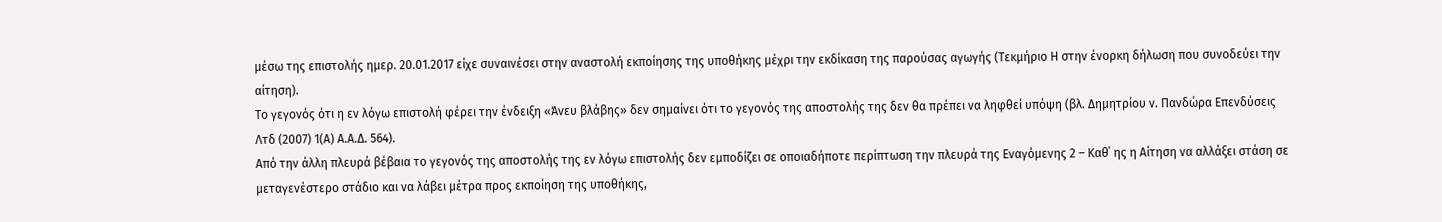μέσω της επιστολής ημερ. 20.01.2017 είχε συναινέσει στην αναστολή εκποίησης της υποθήκης μέχρι την εκδίκαση της παρούσας αγωγής (Τεκμήριο Η στην ένορκη δήλωση που συνοδεύει την αίτηση).
Το γεγονός ότι η εν λόγω επιστολή φέρει την ένδειξη «Άνευ βλάβης» δεν σημαίνει ότι το γεγονός της αποστολής της δεν θα πρέπει να ληφθεί υπόψη (βλ. Δημητρίου ν. Πανδώρα Επενδύσεις Λτδ (2007) 1(Α) Α.Α.Δ. 564).
Από την άλλη πλευρά βέβαια το γεγονός της αποστολής της εν λόγω επιστολής δεν εμποδίζει σε οποιαδήποτε περίπτωση την πλευρά της Εναγόμενης 2 – Καθ΄ ης η Αίτηση να αλλάξει στάση σε μεταγενέστερο στάδιο και να λάβει μέτρα προς εκποίηση της υποθήκης,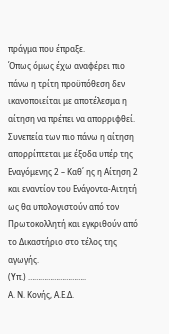πράγμα που έπραξε.
Όπως όμως έχω αναφέρει πιο πάνω η τρίτη προϋπόθεση δεν ικανοποιείται με αποτέλεσμα η αίτηση να πρέπει να απορριφθεί.
Συνεπεία των πιο πάνω η αίτηση απορρίπτεται με έξοδα υπέρ της Εναγόμενης 2 – Καθ΄ ης η Αίτηση 2 και εναντίον του Ενάγοντα-Αιτητή ως θα υπολογιστούν από τον Πρωτοκολλητή και εγκριθούν από το Δικαστήριο στο τέλος της αγωγής.
(Υπ.) ………………………..
Α. Ν. Κονής, Α.Ε.Δ.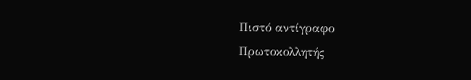Πιστό αντίγραφο
Πρωτοκολλητής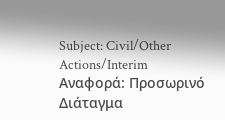Subject: Civil/Other Actions/Interim
Αναφορά: Προσωρινό Διάταγμα